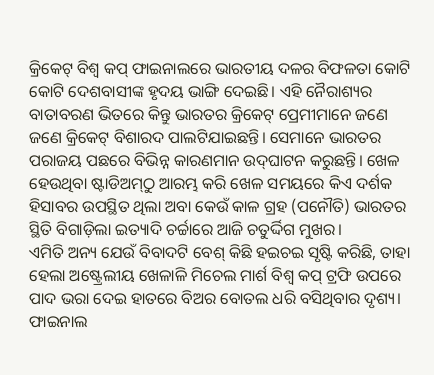କ୍ରିକେଟ୍‌ ବିଶ୍ୱ କପ୍‌ ଫାଇନାଲରେ ଭାରତୀୟ ଦଳର ବିଫଳତା କୋଟି କୋଟି ଦେଶବାସୀଙ୍କ ହୃଦୟ ଭାଙ୍ଗି ଦେଇଛି। ଏହି ନୈରାଶ୍ୟର ବାତାବରଣ ଭିତରେ କିନ୍ତୁ ଭାରତର କ୍ରିକେଟ୍‌ ପ୍ରେମୀମାନେ ଜଣେ ଜଣେ କ୍ରିକେଟ୍‌ ବିଶାରଦ ପାଲଟିଯାଇଛନ୍ତି। ସେମାନେ ଭାରତର ପରାଜୟ ପଛରେ ବିଭିନ୍ନ କାରଣମାନ ଉଦ୍‌ଘାଟନ କରୁଛନ୍ତି। ଖେଳ ହେଉଥିବା ଷ୍ଟାଡିଅମ୍‌ଠୁ ଆରମ୍ଭ କରି ଖେଳ ସମୟରେ କିଏ ଦର୍ଶକ ହିସାବର ଉପସ୍ଥିତ ଥିଲା ଅବା କେଉଁ କାଳ ଗ୍ରହ (ପନୌତି) ଭାରତର ସ୍ଥିତି ବିଗାଡ଼ିଲା ଇତ୍ୟାଦି ଚର୍ଚ୍ଚାରେ ଆଜି ଚତୁର୍ଦ୍ଦିଗ ମୁଖର।
ଏମିତି ଅନ୍ୟ ଯେଉଁ ବିବାଦଟି ବେଶ୍‌ କିଛି ହଇଚଇ ସୃଷ୍ଟି କରିଛି, ତାହା ହେଲା ଅଷ୍ଟ୍ରେଲୀୟ ଖେଳାଳି ମିଚେଲ ମାର୍ଶ ବିଶ୍ୱ କପ୍‌ ଟ୍ରଫି ଉପରେ ପାଦ ଭରା ଦେଇ ହାତରେ ବିଅର ବୋତଲ ଧରି ବସିଥିବାର ଦୃଶ୍ୟ। ଫାଇନାଲ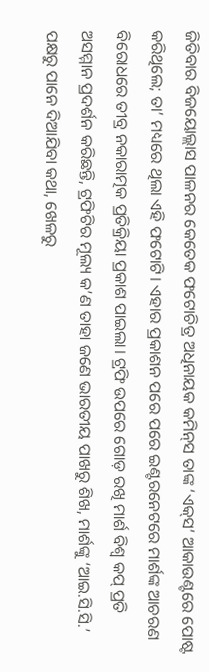ଜିତିବାର ବିଜୟୋଲ୍ଲାସ ପାଳନର କେତେକ ଫଟୋଚିତ୍ର ଅଧିନାୟକ କମିନ୍‌ସ ତାଙ୍କ ‘ଏକ୍‌ସ’ ଆକାଉଣ୍ଟରେ ପୋଷ୍ଟ କରିଥିଲେ; ତା’ ମଧ୍ୟରେ ଥିଲା ଏହି ଫଟୋଟି। ଏହାର ପ୍ରକାଶନ ପରେ ପରେ ଇଣ୍ଟରନେଟରେ ମାର୍ଶଙ୍କ ଆଚରଣ ବିରୋଧରେ ତୀବ୍ର ନକାରାତ୍ମକ ପ୍ରତିକ୍ରିୟା ପ୍ରକାଶ ପାଇଲା। ଟ୍ରଫି ଉପରେ ଗୋଡ଼ ରଖି ମାର୍ଶ ବିଶ୍ୱ କପ୍‌ ପ୍ରତି ଅସମ୍ମାନ ପ୍ରଦର୍ଶନ କରିଛନ୍ତି, ଟ୍ରଫିଟିର ମୂଲ୍ୟ କ’ଣ ତାହା ଜଣେ ଭାରତୀୟ ପାଖରୁ ଶିଖ, ମାର୍ଶଙ୍କୁ ‘ଆଇ.ସି.ସି.’ ପକ୍ଷରୁ ପାନେ ଦିଆଯିବା କଥା, ଖେଳରୁ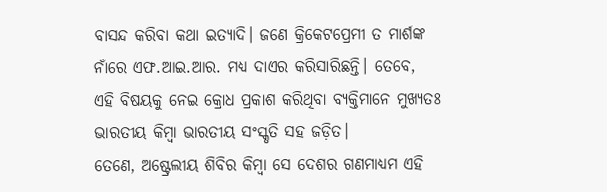ବାସନ୍ଦ କରିବା କଥା ଇତ୍ୟାଦି। ଜଣେ କ୍ରିକେଟପ୍ରେମୀ ତ ମାର୍ଶଙ୍କ ନାଁରେ ଏଫ.ଆଇ.ଆର. ମଧ୍ୟ ଦାଏର କରିସାରିଛନ୍ତି। ତେବେ, ଏହି ବିଷୟକୁ ନେଇ କ୍ରୋଧ ପ୍ରକାଶ କରିଥିବା ବ୍ୟକ୍ତିମାନେ ମୁଖ୍ୟତଃ ଭାରତୀୟ କିମ୍ବା ଭାରତୀୟ ସଂସ୍କୃତି ସହ ଜଡ଼ିତ।
ତେଣେ, ଅଷ୍ଟ୍ରେଲୀୟ ଶିବିର କିମ୍ବା ସେ ଦେଶର ଗଣମାଧ୍ୟମ ଏହି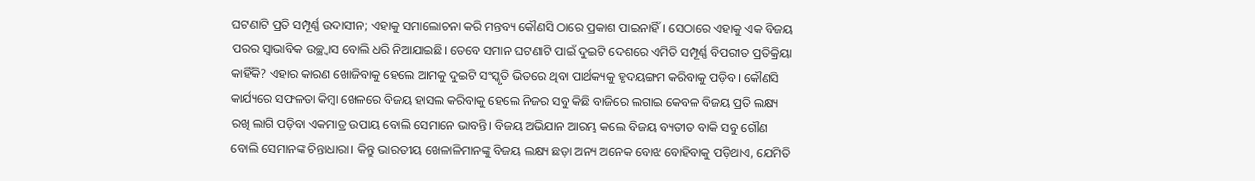ଘଟଣାଟି ପ୍ରତି ସମ୍ପୂର୍ଣ୍ଣ ଉଦାସୀନ; ଏହାକୁ ସମାଲୋଚନା କରି ମନ୍ତବ୍ୟ କୌଣସି ଠାରେ ପ୍ରକାଶ ପାଇନାହିଁ। ସେଠାରେ ଏହାକୁ ଏକ ବିଜୟ ପରର ସ୍ୱାଭାବିକ ଉଚ୍ଛ୍ୱାସ ବୋଲି ଧରି ନିଆଯାଇଛି। ତେବେ ସମାନ ଘଟଣାଟି ପାଇଁ ଦୁଇଟି ଦେଶରେ ଏମିତି ସମ୍ପୂର୍ଣ୍ଣ ବିପରୀତ ପ୍ରତିକ୍ରିୟା କାହିଁକି? ଏହାର କାରଣ ଖୋଜିବାକୁ ହେଲେ ଆମକୁ ଦୁଇଟି ସଂସ୍କୃତି ଭିତରେ ଥିବା ପାର୍ଥକ୍ୟକୁ ହୃଦୟଙ୍ଗମ କରିବାକୁ ପଡ଼ିବ। କୌଣସି କାର୍ଯ୍ୟରେ ସଫଳତା କିମ୍ବା ଖେଳରେ ବିଜୟ ହାସଲ କରିବାକୁ ହେଲେ ନିଜର ସବୁ କିଛି ବାଜିରେ ଲଗାଇ କେବଳ ବିଜୟ ପ୍ରତି ଲକ୍ଷ୍ୟ ରଖି ଲାଗି ପଡ଼ିବା ଏକମାତ୍ର ଉପାୟ ବୋଲି ସେମାନେ ଭାବନ୍ତି। ବିଜୟ ଅଭିଯାନ ଆରମ୍ଭ କଲେ ବିଜୟ ବ୍ୟତୀତ ବାକି ସବୁ ଗୌଣ ବୋଲି ସେମାନଙ୍କ ଚିନ୍ତାଧାରା। କିନ୍ତୁ ଭାରତୀୟ ଖେଳାଳିମାନଙ୍କୁ ବିଜୟ ଲକ୍ଷ୍ୟ ଛଡ଼ା ଅନ୍ୟ ଅନେକ ବୋଝ ବୋହିବାକୁ ପଡ଼ିଥାଏ, ଯେମିତି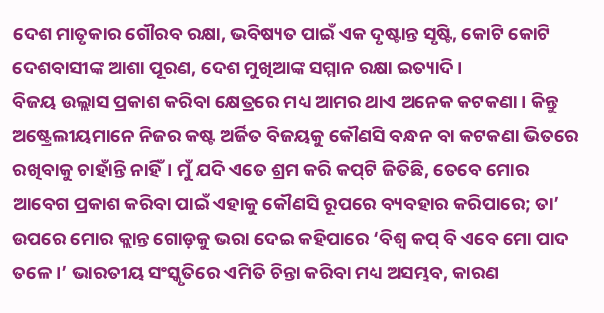ଦେଶ ମାତୃକାର ଗୌରବ ରକ୍ଷା, ଭବିଷ୍ୟତ ପାଇଁ ଏକ ଦୃଷ୍ଟାନ୍ତ ସୃଷ୍ଟି, କୋଟି କୋଟି ଦେଶବାସୀଙ୍କ ଆଶା ପୂରଣ, ଦେଶ ମୁଖିଆଙ୍କ ସମ୍ମାନ ରକ୍ଷା ଇତ୍ୟାଦି।
ବିଜୟ ଉଲ୍ଲାସ ପ୍ରକାଶ କରିବା କ୍ଷେତ୍ରରେ ମଧ୍ୟ ଆମର ଥାଏ ଅନେକ କଟକଣା। କିନ୍ତୁ ଅଷ୍ଟ୍ରେଲୀୟମାନେ ନିଜର କଷ୍ଟ ଅର୍ଜିତ ବିଜୟକୁ କୌଣସି ବନ୍ଧନ ବା କଟକଣା ଭିତରେ ରଖିବାକୁ ଚାହାଁନ୍ତି ନାହିଁ। ମୁଁ ଯଦି ଏତେ ଶ୍ରମ କରି କପ୍‌ଟି ଜିତିଛି, ତେବେ ମୋର ଆବେଗ ପ୍ରକାଶ କରିବା ପାଇଁ ଏହାକୁ କୌଣସି ରୂପରେ ବ୍ୟବହାର କରିପାରେ; ତା’ ଉପରେ ମୋର କ୍ଲାନ୍ତ ଗୋଡ଼କୁ ଭରା ଦେଇ କହିପାରେ ‘ବିଶ୍ୱ କପ୍‌ ବି ଏବେ ମୋ ପାଦ ତଳେ।’ ଭାରତୀୟ ସଂସ୍କୃତିରେ ଏମିତି ଚିନ୍ତା କରିବା ମଧ୍ୟ ଅସମ୍ଭବ, କାରଣ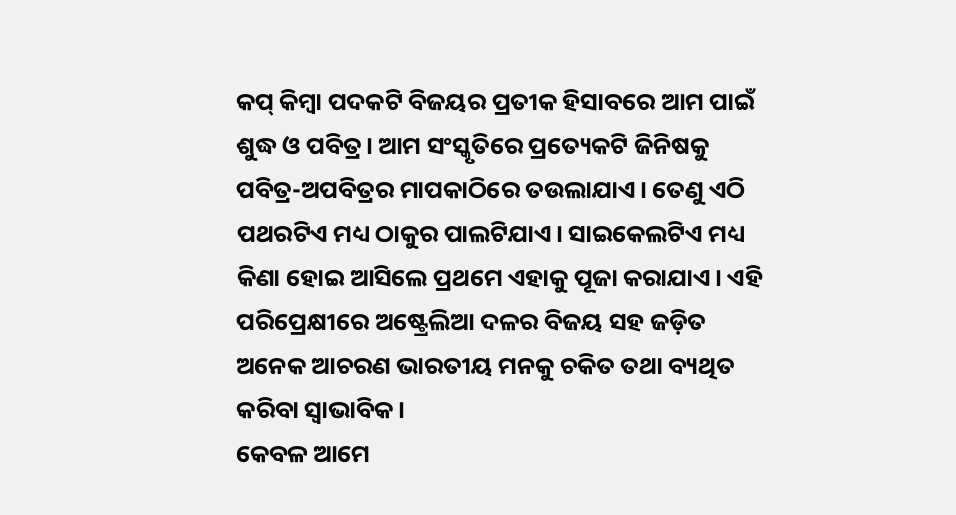କପ୍‌ କିମ୍ବା ପଦକଟି ବିଜୟର ପ୍ରତୀକ ହିସାବରେ ଆମ ପାଇଁ ଶୁଦ୍ଧ ଓ ପବିତ୍ର। ଆମ ସଂସ୍କୃତିରେ ପ୍ରତ୍ୟେକଟି ଜିନିଷକୁ ପବିତ୍ର-ଅପବିତ୍ରର ମାପକାଠିରେ ତଉଲାଯାଏ। ତେଣୁ ଏଠି ପଥରଟିଏ ମଧ୍ୟ ଠାକୁର ପାଲଟିଯାଏ। ସାଇକେଲଟିଏ ମଧ୍ୟ କିଣା ହୋଇ ଆସିଲେ ପ୍ରଥମେ ଏହାକୁ ପୂଜା କରାଯାଏ। ଏହି ପରିପ୍ରେକ୍ଷୀରେ ଅଷ୍ଟ୍ରେଲିଆ ଦଳର ବିଜୟ ସହ ଜଡ଼ିତ ଅନେକ ଆଚରଣ ଭାରତୀୟ ମନକୁ ଚକିତ ତଥା ବ୍ୟଥିତ କରିବା ସ୍ୱାଭାବିକ।
କେବଳ ଆମେ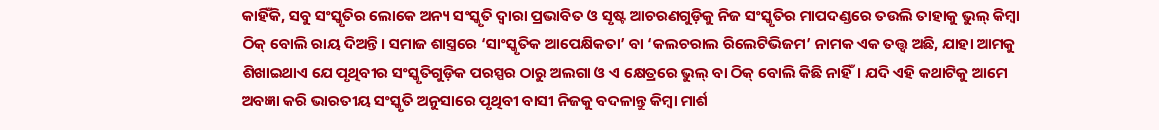କାହିଁକି, ସବୁ ସଂସ୍କୃତିର ଲୋକେ ଅନ୍ୟ ସଂସ୍କୃତି ଦ୍ୱାରା ପ୍ରଭାବିତ ଓ ସୃଷ୍ଟ ଆଚରଣଗୁଡ଼ିକୁ ନିଜ ସଂସ୍କୃତିର ମାପଦଣ୍ଡରେ ତଉଲି ତାହାକୁ ଭୁଲ୍‌ କିମ୍ବା ଠିକ୍‌ ବୋଲି ରାୟ ଦିଅନ୍ତି। ସମାଜ ଶାସ୍ତ୍ରରେ ‘ସାଂସ୍କୃତିକ ଆପେକ୍ଷିକତା’ ବା ‘କଲଚରାଲ ରିଲେଟିଭିଜମ’ ନାମକ ଏକ ତତ୍ତ୍ୱ ଅଛି, ଯାହା ଆମକୁ ଶିଖାଇଥାଏ ଯେ ପୃଥିବୀର ସଂସ୍କୃତିଗୁଡ଼ିକ ପରସ୍ପର ଠାରୁ ଅଲଗା ଓ ଏ କ୍ଷେତ୍ରରେ ଭୁଲ୍‌ ବା ଠିକ୍‌ ବୋଲି କିଛି ନାହିଁ। ଯଦି ଏହି କଥାଟିକୁ ଆମେ ଅବଜ୍ଞା କରି ଭାରତୀୟ ସଂସ୍କୃତି ଅନୁସାରେ ପୃଥିବୀ ବାସୀ ନିଜକୁ ବଦଳାନ୍ତୁ କିମ୍ବା ମାର୍ଶ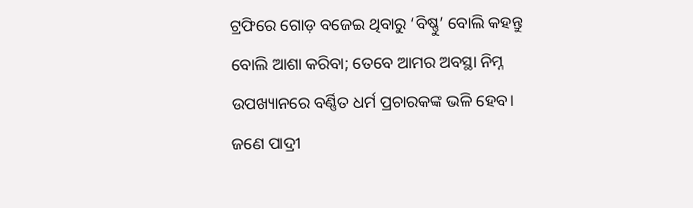ଟ୍ରଫିରେ ଗୋଡ଼ ବଜେଇ ଥିବାରୁ ‘ବିଷ୍ଣୁ’ ବୋଲି କହନ୍ତୁ ବୋଲି ଆଶା କରିବା; ତେବେ ଆମର ଅବସ୍ଥା ନିମ୍ନ ଉପଖ୍ୟାନରେ ବର୍ଣ୍ଣିତ ଧର୍ମ ପ୍ରଚାରକଙ୍କ ଭଳି ହେବ।
ଜଣେ ପାଦ୍ରୀ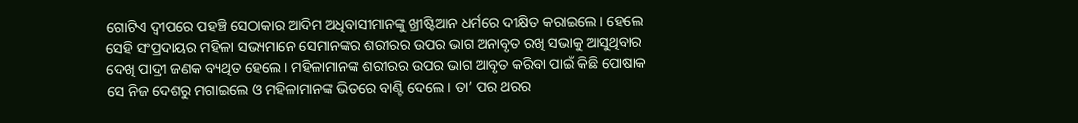ଗୋଟିଏ ଦ୍ବୀପରେ ପହଞ୍ଚି ସେଠାକାର ଆଦିମ ଅଧିବାସୀମାନଙ୍କୁ ଖ୍ରୀଷ୍ଟିଆନ ଧର୍ମରେ ଦୀକ୍ଷିତ କରାଇଲେ। ହେଲେ ସେହି ସଂପ୍ରଦାୟର ମହିଳା ସଭ୍ୟମାନେ ସେମାନଙ୍କର ଶରୀରର ଉପର ଭାଗ ଅନାବୃତ ରଖି ସଭାକୁ ଆସୁଥିବାର ଦେଖି ପାଦ୍ରୀ ଜଣକ ବ୍ୟଥିତ ହେଲେ। ମହିଳାମାନଙ୍କ ଶରୀରର ଉପର ଭାଗ ଆବୃତ କରିବା ପାଇଁ କିଛି ପୋଷାକ ସେ ନିଜ ଦେଶରୁ ମଗାଇଲେ ଓ ମହିଳାମାନଙ୍କ ଭିତରେ ବାଣ୍ଟି ଦେଲେ। ତା’ ପର ଥରର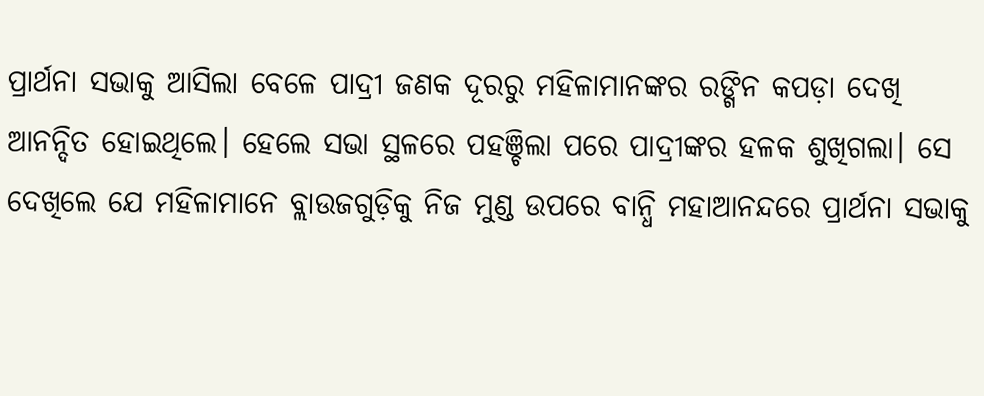ପ୍ରାର୍ଥନା ସଭାକୁ ଆସିଲା ବେଳେ ପାଦ୍ରୀ ଜଣକ ଦୂରରୁ ମହିଳାମାନଙ୍କର ରଙ୍ଗିନ କପଡ଼ା ଦେଖି ଆନନ୍ଦିତ ହୋଇଥିଲେ। ହେଲେ ସଭା ସ୍ଥଳରେ ପହଞ୍ଚିଲା ପରେ ପାଦ୍ରୀଙ୍କର ହଳକ ଶୁଖିଗଲା। ସେ ଦେଖିଲେ ଯେ ମହିଳାମାନେ ବ୍ଲାଉଜଗୁଡ଼ିକୁ ନିଜ ମୁଣ୍ଡ ଉପରେ ବାନ୍ଧି ମହାଆନନ୍ଦରେ ପ୍ରାର୍ଥନା ସଭାକୁ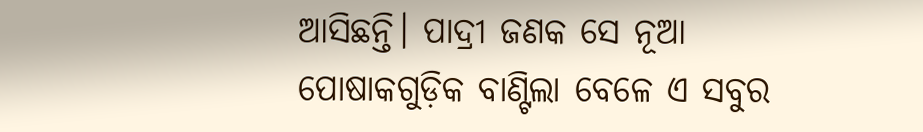ଆସିଛନ୍ତି। ପାଦ୍ରୀ ଜଣକ ସେ ନୂଆ ପୋଷାକଗୁଡ଼ିକ ବାଣ୍ଟିଲା ବେଳେ ଏ ସବୁର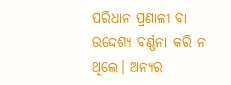ପରିଧାନ ପ୍ରଣାଳୀ ବା ଉଦ୍ଦେଶ୍ୟ ବର୍ଣ୍ଣନା କରି ନ ଥିଲେ। ଅନ୍ୟର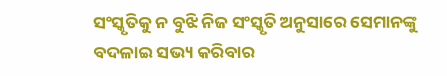ସଂସ୍କୃତିକୁ ନ ବୁଝି ନିଜ ସଂସ୍କୃତି ଅନୁସାରେ ସେମାନଙ୍କୁ ବଦଳାଇ ସଭ୍ୟ କରିବାର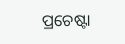ପ୍ରଚେଷ୍ଟା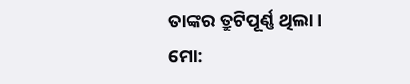ତାଙ୍କର ତ୍ରୁଟିପୂର୍ଣ୍ଣ ଥିଲା।
ମୋ: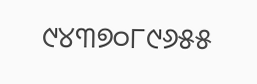୯୪୩୭୦୮୯୬୫୫